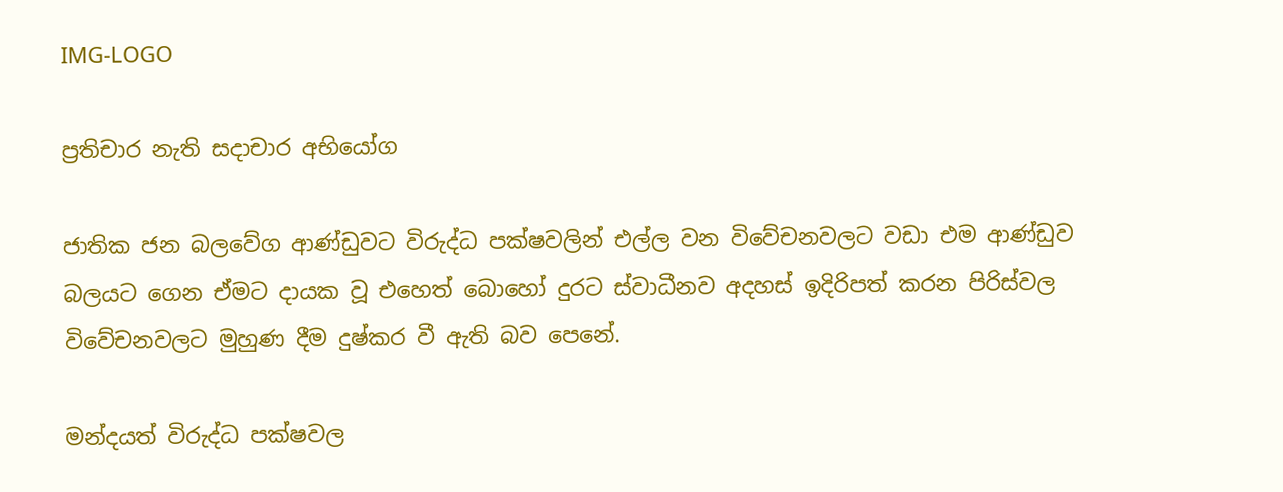IMG-LOGO

ප්‍රතිචාර නැති සදාචාර අභියෝග

ජාතික ජන බලවේග ආණ්ඩුවට විරුද්ධ පක්ෂවලින් එල්ල වන විවේචනවලට වඩා එම ආණ්ඩුව බලයට ගෙන ඒමට දායක වූ එහෙත් බොහෝ දුරට ස්වාධීනව අදහස් ඉදිරිපත් කරන පිරිස්වල විවේචනවලට මුහුණ දීම දුෂ්කර වී ඇති බව පෙනේ.

මන්දයත් විරුද්ධ පක්ෂවල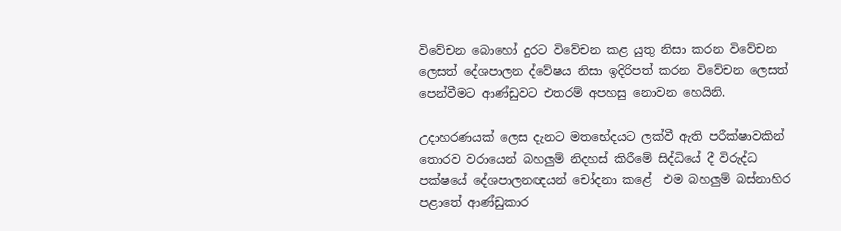විවේචන බොහෝ දුරට විවේචන කළ යුතු නිසා කරන විවේචන ලෙසත් දේශපාලන ද්වේෂය නිසා ඉදිරිපත් කරන විවේචන ලෙසත් පෙන්වීමට ආණ්ඩුවට එතරම් අපහසු නොවන හෙයිනි.

උදාහරණයක් ලෙස දැනට මතභේදයට ලක්වී ඇති පරීක්ෂාවකින් තොරව වරායෙන් බහලුම් නිදහස් කිරීමේ සිද්ධියේ දී විරුද්ධ පක්ෂයේ දේශපාලනඥයන් චෝදනා කළේ  එම බහලුම් බස්නාහිර පළාතේ ආණ්ඩුකාර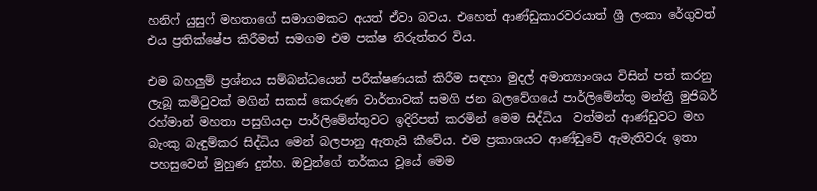හනිෆ් යුසුෆ් මහතාගේ සමාගමකට අයත් ඒවා බවය. එහෙත් ආණ්ඩුකාරවරයාත් ශ්‍රී ලංකා රේගුවත් එය ප්‍රතික්ෂේප කිරීමත් සමගම එම පක්ෂ නිරුත්තර විය.

එම බහලුම් ප්‍රශ්නය සම්බන්ධයෙන් පරීක්ෂණයක් කිරීම සඳහා මුදල් අමාත්‍යාංශය විසින් පත් කරනු ලැබූ කමිටුවක් මගින් සකස් කෙරුණ වාර්තාවක් සමගි ජන බලවේගයේ පාර්ලිමේන්තු මන්ත්‍රී මුජිබර් රහ්මාන් මහතා පසුගියදා පාර්ලිමේන්තුවට ඉදිරිපත් කරමින් මෙම සිද්ධිය  වත්මන් ආණ්ඩුවට මහ බැංකු බැඳුම්කර සිද්ධිය මෙන් බලපානු ඇතැයි කීවේය. එම ප්‍රකාශයට ආණ්ඩුවේ ඇමැතිවරු ඉතා පහසුවෙන් මුහුණ දුන්හ. ඔවුන්ගේ තර්කය වූයේ මෙම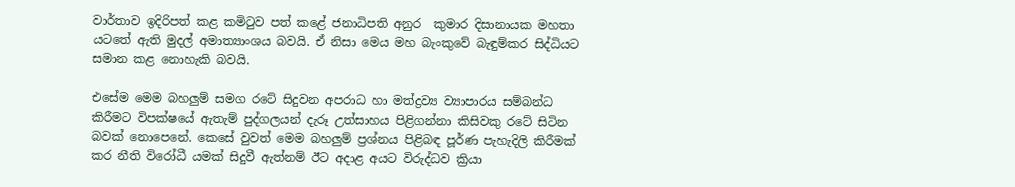වාර්තාව ඉදිරිපත් කළ කමිටුව පත් කළේ ජනාධිපති අනුර  කුමාර දිසානායක මහතා යටතේ ඇති මුදල් අමාත්‍යාංශය බවයි. ඒ නිසා මෙය මහ බැංකුවේ බැඳුම්කර සිද්ධියට සමාන කළ නොහැකි බවයි.

එසේම මෙම බහලුම් සමග රටේ සිදුවන අපරාධ හා මත්ද්‍රව්‍ය ව්‍යාපාරය සම්බන්ධ කිරීමට විපක්ෂයේ ඇතැම් පුද්ගලයන් දැරූ උත්සාහය පිළිගන්නා කිසිවකු රටේ සිටින බවක් නොපෙනේ. කෙසේ වුවත් මෙම බහලුම් ප්‍රශ්නය පිළිබඳ පූර්ණ පැහැදිලි කිරීමක් කර නීති විරෝධී යමක් සිදුවී ඇත්නම් ඊට අදාළ අයට විරුද්ධව ක්‍රියා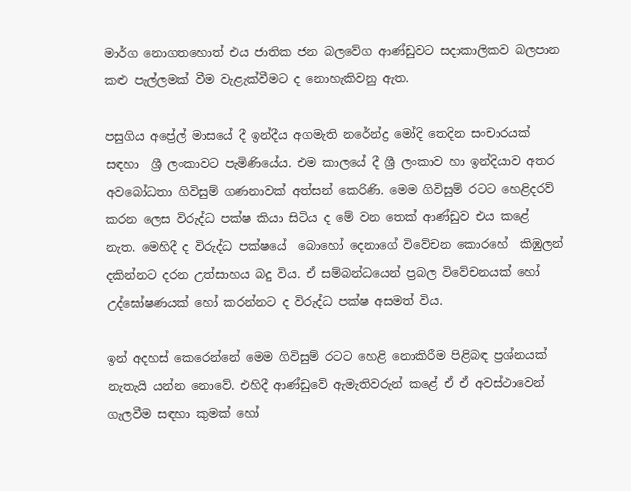මාර්ග නොගතහොත් එය ජාතික ජන බලවේග ආණ්ඩුවට සදාකාලිකව බලපාන කළු පැල්ලමක් වීම වැළැක්වීමට ද නොහැකිවනු ඇත.

පසුගිය අප්‍රේල් මාසයේ දී ඉන්දීය අගමැති නරේන්ද්‍ර මෝදි තෙදින සංචාරයක් සඳහා  ශ්‍රී ලංකාවට පැමිණියේය. එම කාලයේ දී ශ්‍රී ලංකාව හා ඉන්දියාව අතර අවබෝධතා ගිවිසුම් ගණනාවක් අත්සන් කෙරිණි. මෙම ගිවිසුම් රටට හෙළිදරව් කරන ලෙස විරුද්ධ පක්ෂ කියා සිටිය ද මේ වන තෙක් ආණ්ඩුව එය කළේ නැත. මෙහිදී ද විරුද්ධ පක්ෂයේ  බොහෝ දෙනාගේ විවේචන කොරහේ  කිඹුලන් දකින්නට දරන උත්සාහය බදු විය. ඒ සම්බන්ධයෙන් ප්‍රබල විවේචනයක් හෝ උද්ඝෝෂණයක් හෝ කරන්නට ද විරුද්ධ පක්ෂ අසමත් විය.

ඉන් අදහස් කෙරෙන්නේ මෙම ගිවිසුම් රටට හෙළි නොකිරීම පිළිබඳ ප්‍රශ්නයක් නැතැයි යන්න නොවේ. එහිදී ආණ්ඩුවේ ඇමැතිවරුන් කළේ ඒ ඒ අවස්ථාවෙන් ගැලවීම සඳහා කුමක් හෝ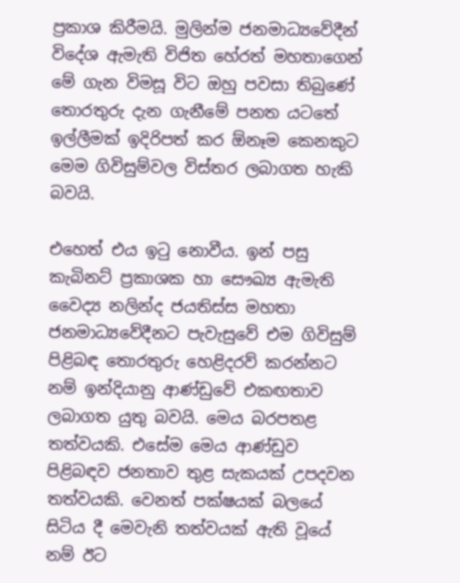ප්‍රකාශ කිරීමයි. මුලින්ම ජනමාධ්‍යවේදීන් විදේශ ඇමැති විජිත හේරත් මහතාගෙන් මේ ගැන විමසූ විට ඔහු පවසා තිබුණේ තොරතුරු දැන ගැනීමේ පනත යටතේ ඉල්ලීමක් ඉදිරිපත් කර ඕනෑම කෙනකුට මෙම ගිවිසුම්වල විස්තර ලබාගත හැකි බවයි.

එහෙත් එය ඉටු නොවීය. ඉන් පසු කැබිනට් ප්‍රකාශක හා සෞඛ්‍ය ඇමැති වෛද්‍ය නලින්ද ජයතිස්ස මහතා ජනමාධ්‍යවේදීනට පැවැසුවේ එම ගිවිසුම් පිළිබඳ තොරතුරු හෙළිදරව් කරන්නට නම් ඉන්දියානු ආණ්ඩුවේ එකඟතාව ලබාගත යුතු බවයි. මෙය බරපතළ තත්වයකි. එසේම මෙය ආණ්ඩුව පිළිබඳව ජනතාව තුළ සැකයක් උපදවන තත්වයකි. වෙනත් පක්ෂයක් බලයේ සිටිය දී මෙවැනි තත්වයක් ඇති වූයේ නම් ඊට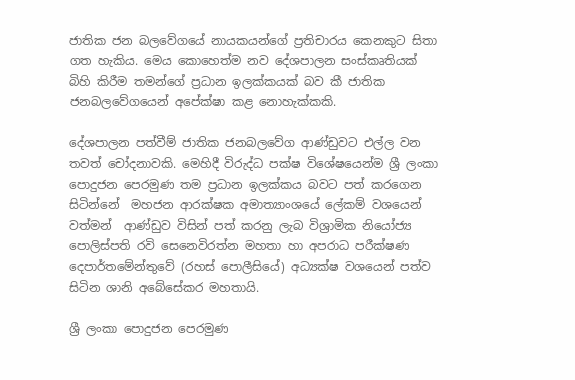ජාතික ජන බලවේගයේ නායකයන්ගේ ප්‍රතිචාරය කෙනකුට සිතා ගත හැකිය. මෙය කොහෙත්ම නව දේශපාලන සංස්කෘතියක් බිහි කිරීම තමන්ගේ ප්‍රධාන ඉලක්කයක් බව කී ජාතික ජනබලවේගයෙන් අපේක්ෂා කළ නොහැක්කකි.

දේශපාලන පත්වීම් ජාතික ජනබලවේග ආණ්ඩුවට එල්ල වන තවත් චෝදනාවකි. මෙහිදී විරුද්ධ පක්ෂ විශේෂයෙන්ම ශ්‍රී ලංකා පොදුජන පෙරමුණ තම ප්‍රධාන ඉලක්කය බවට පත් කරගෙන සිටින්නේ  මහජන ආරක්ෂක අමාත්‍යාංශයේ ලේකම් වශයෙන් වත්මන්  ආණ්ඩුව විසින් පත් කරනු ලැබ විශ්‍රාමික නියෝජ්‍ය පොලිස්පති රවි සෙනෙවිරත්න මහතා හා අපරාධ පරීක්ෂණ දෙපාර්තමේන්තුවේ (රහස් පොලීසියේ) අධ්‍යක්ෂ වශයෙන් පත්ව සිටින ශානි අබේසේකර මහතායි.

ශ්‍රී ලංකා පොදුජන පෙරමුණ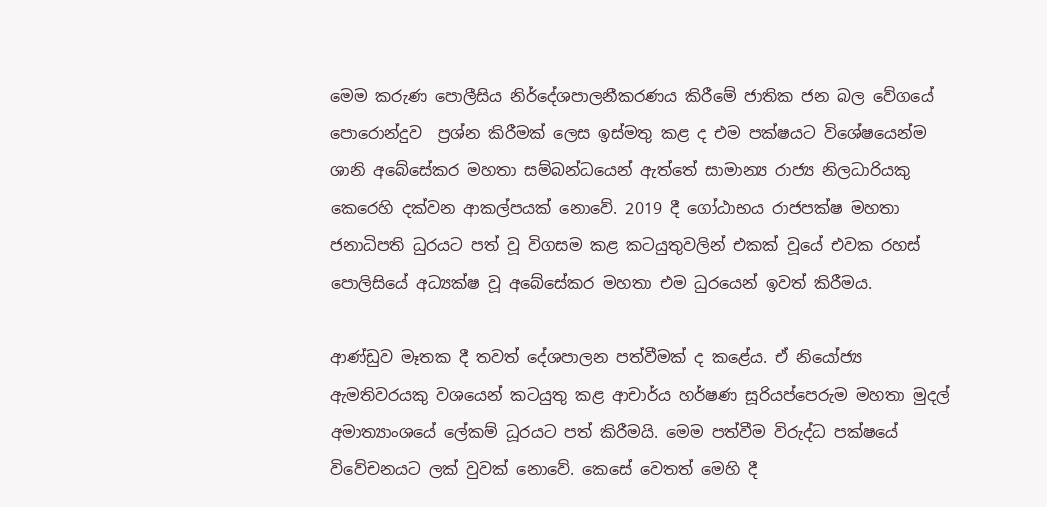මෙම කරුණ පොලීසිය නිර්දේශපාලනීකරණය කිරීමේ ජාතික ජන බල වේගයේ පොරොන්දුව  ප්‍රශ්න කිරීමක් ලෙස ඉස්මතු කළ ද එම පක්ෂයට විශේෂයෙන්ම ශානි අබේසේකර මහතා සම්බන්ධයෙන් ඇත්තේ සාමාන්‍ය රාජ්‍ය නිලධාරියකු කෙරෙහි දක්වන ආකල්පයක් නොවේ. 2019 දී ගෝඨාභය රාජපක්ෂ මහතා ජනාධිපති ධුරයට පත් වූ විගසම කළ කටයුතුවලින් එකක් වූයේ එවක රහස් පොලිසියේ අධ්‍යක්ෂ වූ අබේසේකර මහතා එම ධුරයෙන් ඉවත් කිරීමය.

ආණ්ඩුව මෑතක දී තවත් දේශපාලන පත්වීමක් ද කළේය. ඒ නියෝජ්‍ය ඇමතිවරයකු වශයෙන් කටයුතු කළ ආචාර්ය හර්ෂණ සූරියප්පෙරුම මහතා මුදල් අමාත්‍යාංශයේ ලේකම් ධූරයට පත් කිරීමයි. මෙම පත්වීම විරුද්ධ පක්ෂයේ විවේචනයට ලක් වුවක් නොවේ. කෙසේ වෙතත් මෙහි දී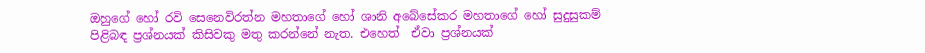ඔහුගේ හෝ රවි සෙනෙවිරත්න මහතාගේ හෝ ශානි අබේසේකර මහතාගේ හෝ සුදුසුකම් පිළිබඳ ප්‍රශ්නයක් කිසිවකු මතු කරන්නේ නැත. එහෙත්  ඒවා ප්‍රශ්නයක්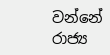වන්නේ රාජ්‍ය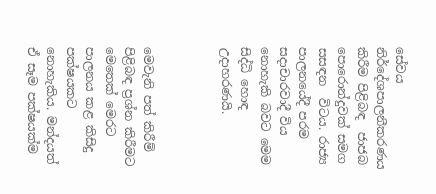සේවය නිර්දේශපාලනීකරණය කිරීම පිළිබඳ  ජාජබ පොරොන්දුවක් සමග සසඳන  විටය. රාජ්‍ය පාලනයේදී පරම සදාචාරවාදී විය නොහැකි බවට මෙම සිද්ධි හොඳ උදාහරණයි.



මෙවැනි පත් කිරීම් පිළිබඳ ප්‍රශ්න කිරීමට මෙතෙක් මෙරට පාලනය කළ කිසිදු පක්ෂයකට නොහැකිය. මන්දයත් ඒ සෑම පක්ෂයක්ම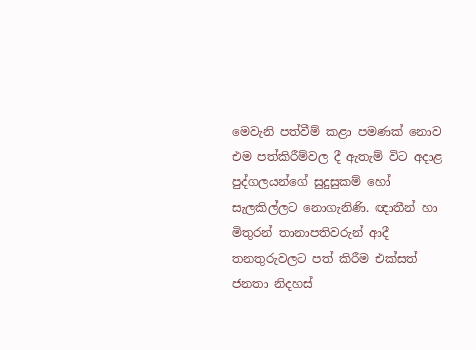මෙවැනි පත්වීම් කළා පමණක් නොව එම පත්කිරීම්වල දී ඇතැම් විට අදාළ පුද්ගලයන්ගේ සුදුසුකම් හෝ සැලකිල්ලට නොගැනිණි. ඥාතීන් හා මිතුරන් තානාපතිවරුන් ආදී තනතුරුවලට පත් කිරීම එක්සත් ජනතා නිදහස්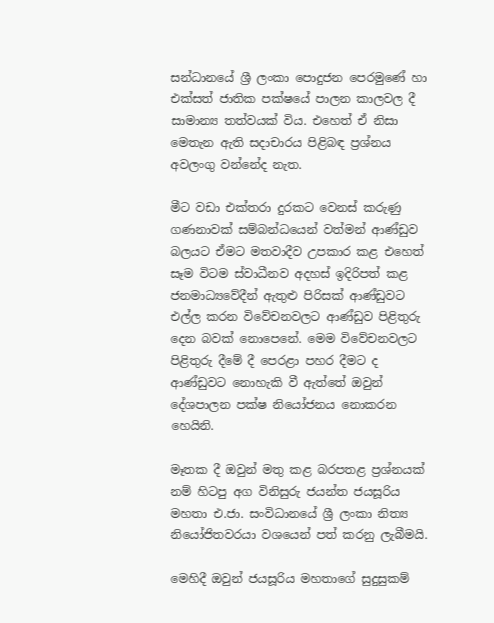සන්ධානයේ ශ්‍රී ලංකා පොදුජන පෙරමුණේ හා එක්සත් ජාතික පක්ෂයේ පාලන කාලවල දී සාමාන්‍ය තත්වයක් විය. එහෙත් ඒ නිසා මෙතැන ඇති සදාචාරය පිළිබඳ ප්‍රශ්නය අවලංගු වන්නේද නැත.

මීට වඩා එක්තරා දුරකට වෙනස් කරුණු ගණනාවක් සම්බන්ධයෙන් වත්මන් ආණ්ඩුව බලයට ඒමට මතවාදීව උපකාර කළ එහෙත් සෑම විටම ස්වාධීනව අදහස් ඉදිරිපත් කළ ජනමාධ්‍යවේදීන් ඇතුළු පිරිසක් ආණ්ඩුවට එල්ල කරන විවේචනවලට ආණ්ඩුව පිළිතුරු දෙන බවක් නොපෙනේ. මෙම විවේචනවලට පිළිතුරු දීමේ දී පෙරළා පහර දීමට ද ආණ්ඩුවට නොහැකි වී ඇත්තේ ඔවුන් දේශපාලන පක්ෂ නියෝජනය නොකරන හෙයිනි.

මෑතක දී ඔවුන් මතු කළ බරපතළ ප්‍රශ්නයක් නම් හිටපු අග විනිසුරු ජයන්ත ජයසූරිය මහතා එ.ජා. සංවිධානයේ ශ්‍රී ලංකා නිත්‍ය නියෝජිතවරයා වශයෙන් පත් කරනු ලැබීමයි.

මෙහිදී ඔවුන් ජයසූරිය මහතාගේ සුදුසුකම්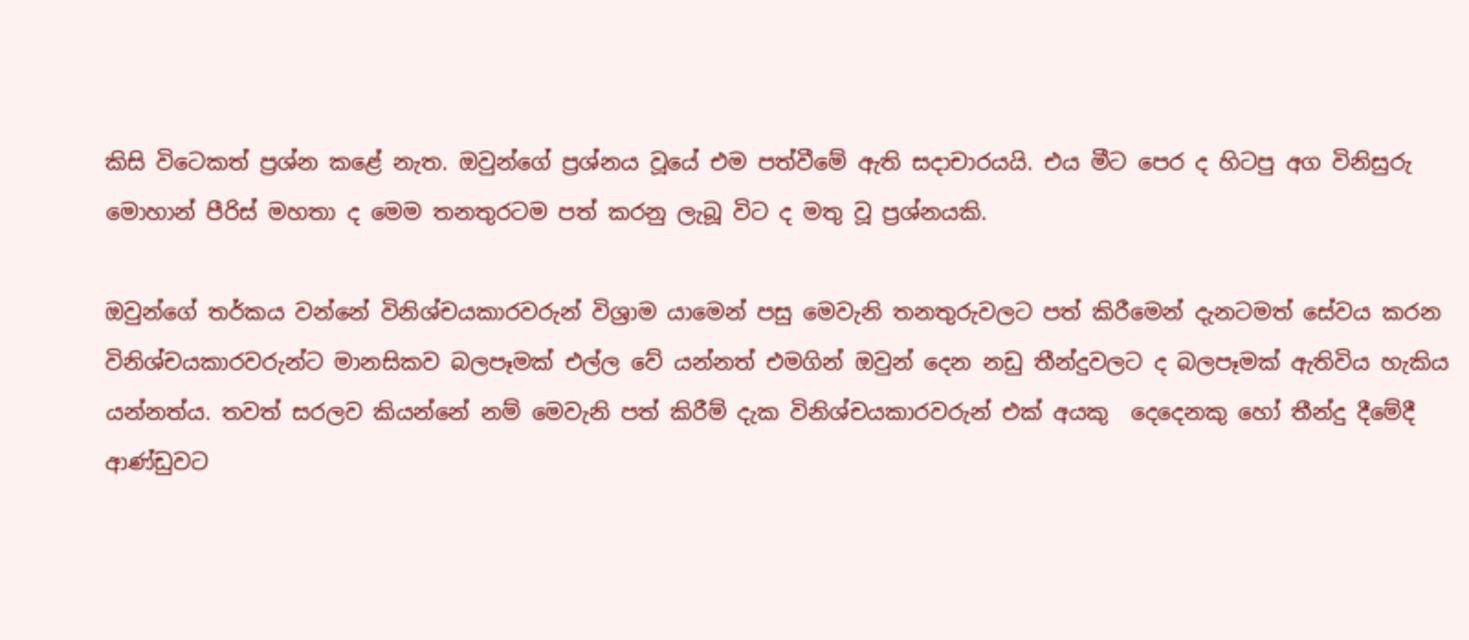කිසි විටෙකත් ප්‍රශ්න කළේ නැත. ඔවුන්ගේ ප්‍රශ්නය වූයේ එම පත්වීමේ ඇති සදාචාරයයි. එය මීට පෙර ද හිටපු අග විනිසුරු මොහාන් පීරිස් මහතා ද මෙම තනතුරටම පත් කරනු ලැබූ විට ද මතු වූ ප්‍රශ්නයකි.

ඔවුන්ගේ තර්කය වන්නේ විනිශ්චයකාරවරුන් විශ්‍රාම යාමෙන් පසු මෙවැනි තනතුරුවලට පත් කිරීමෙන් දැනටමත් සේවය කරන විනිශ්චයකාරවරුන්ට මානසිකව බලපෑමක් එල්ල වේ යන්නත් එමගින් ඔවුන් දෙන නඩු තීන්දුවලට ද බලපෑමක් ඇතිවිය හැකිය යන්නත්ය. තවත් සරලව කියන්නේ නම් මෙවැනි පත් කිරීම් දැක විනිශ්චයකාරවරුන් එක් අයකු  දෙදෙනකු හෝ තීන්දු දීමේදී ආණ්ඩුවට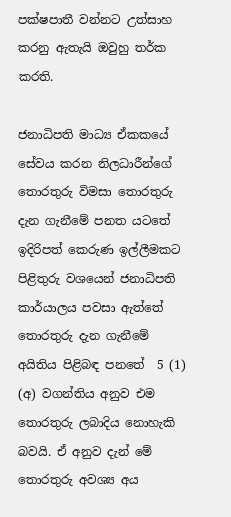පක්ෂපාතී වන්නට උත්සාහ කරනු ඇතැයි ඔවුහු තර්ක කරති.

ජනාධිපති මාධ්‍ය ඒකකයේ සේවය කරන නිලධාරීන්ගේ තොරතුරු විමසා තොරතුරු දැන ගැනීමේ පනත යටතේ ඉදිරිපත් කෙරුණ ඉල්ලීමකට පිළිතුරු වශයෙන් ජනාධිපති කාර්යාලය පවසා ඇත්තේ තොරතුරු දැන ගැනීමේ අයිතිය පිළිබඳ පනතේ  5 (1) (අ) වගන්තිය අනුව එම තොරතුරු ලබාදිය නොහැකි බවයි. ඒ අනුව දැන් මේ තොරතුරු අවශ්‍ය අය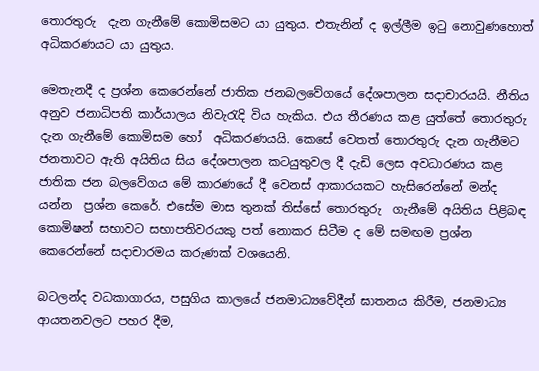තොරතුරු  දැන ගැනීමේ කොමිසමට යා යුතුය. එතැනින් ද ඉල්ලීම ඉටු නොවුණහොත් අධිකරණයට යා යුතුය.

මෙතැනදී ද ප්‍රශ්න කෙරෙන්නේ ජාතික ජනබලවේගයේ දේශපාලන සදාචාරයයි. නීතිය අනුව ජනාධිපති කාර්යාලය නිවැරැදි විය හැකිය. එය තීරණය කළ යුත්තේ තොරතුරු දැන ගැනීමේ කොමිසම හෝ  අධිකරණයයි. කෙසේ වෙතත් තොරතුරු දැන ගැනීමට ජනතාවට ඇති අයිතිය සිය දේශපාලන කටයුතුවල දී දැඩි ලෙස අවධාරණය කළ ජාතික ජන බලවේගය මේ කාරණයේ දී වෙනස් ආකාරයකට හැසිරෙන්නේ මන්ද යන්න  ප්‍රශ්න කෙරේ. එසේම මාස තුනක් තිස්සේ තොරතුරු  ගැනීමේ අයිතිය පිළිබඳ කොමිෂන් සභාවට සභාපතිවරයකු පත් නොකර සිටීම ද මේ සමඟම ප්‍රශ්න කෙරෙන්නේ සදාචාරමය කරුණක් වශයෙනි.

බටලන්ද වධකාගාරය, පසුගිය කාලයේ ජනමාධ්‍යවේදීන් ඝාතනය කිරීම, ජනමාධ්‍ය ආයතනවලට පහර දීම,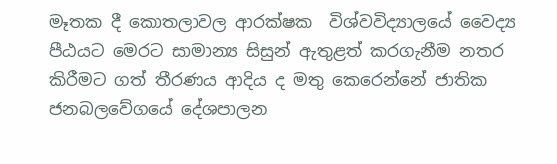මෑතක දී කොතලාවල ආරක්ෂක  විශ්වවිද්‍යාලයේ වෛද්‍ය පීඨයට මෙරට සාමාන්‍ය සිසුන් ඇතුළත් කරගැනීම නතර කිරීමට ගත් තීරණය ආදිය ද මතු කෙරෙන්නේ ජාතික ජනබලවේගයේ දේශපාලන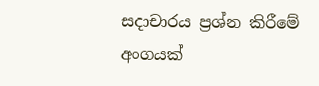සදාචාරය ප්‍රශ්න කිරීමේ අංගයක්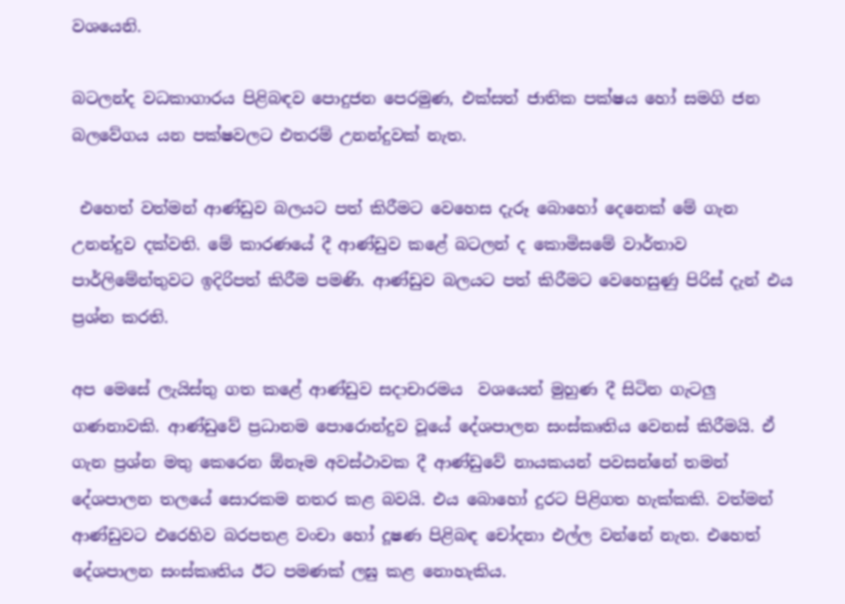වශයෙනි.

බටලන්ද වධකාගාරය පිළිබඳව පොදුජන පෙරමුණ, එක්සත් ජාතික පක්ෂය හෝ සමගි ජන බලවේගය යන පක්ෂවලට එතරම් උනන්දුවක් නැත.

 එහෙත් වත්මන් ආණ්ඩුව බලයට පත් කිරීමට වෙහෙස දැරූ බොහෝ දෙනෙක් මේ ගැන  උනන්දුව දක්වති. මේ කාරණයේ දී ආණ්ඩුව කළේ බටලන් ද කොමිසමේ වාර්තාව පාර්ලිමේන්තුවට ඉදිරිපත් කිරීම පමණි. ආණ්ඩුව බලයට පත් කිරීමට වෙහෙසුණු පිරිස් දැන් එය ප්‍රශ්න කරති.

අප මෙසේ ලැයිස්තු ගත කළේ ආණ්ඩුව සදාචාරමය  වශයෙන් මුහුණ දී සිටින ගැටලු ගණනාවකි. ආණ්ඩුවේ ප්‍රධානම පොරොන්දුව වූයේ දේශපාලන සංස්කෘතිය වෙනස් කිරීමයි. ඒ ගැන ප්‍රශ්න මතු කෙරෙන ඕනෑම අවස්ථාවක දී ආණ්ඩුවේ නායකයන් පවසන්නේ තමන් දේශපාලන තලයේ සොරකම නතර කළ බවයි. එය බොහෝ දුරට පිළිගත හැක්කකි. වත්මන් ආණ්ඩුවට එරෙහිව බරපතළ වංචා හෝ දූෂණ පිළිබඳ චෝදනා එල්ල වන්නේ නැත. එහෙත් දේශපාලන සංස්කෘතිය ඊට පමණක් ලඝු කළ නොහැකිය.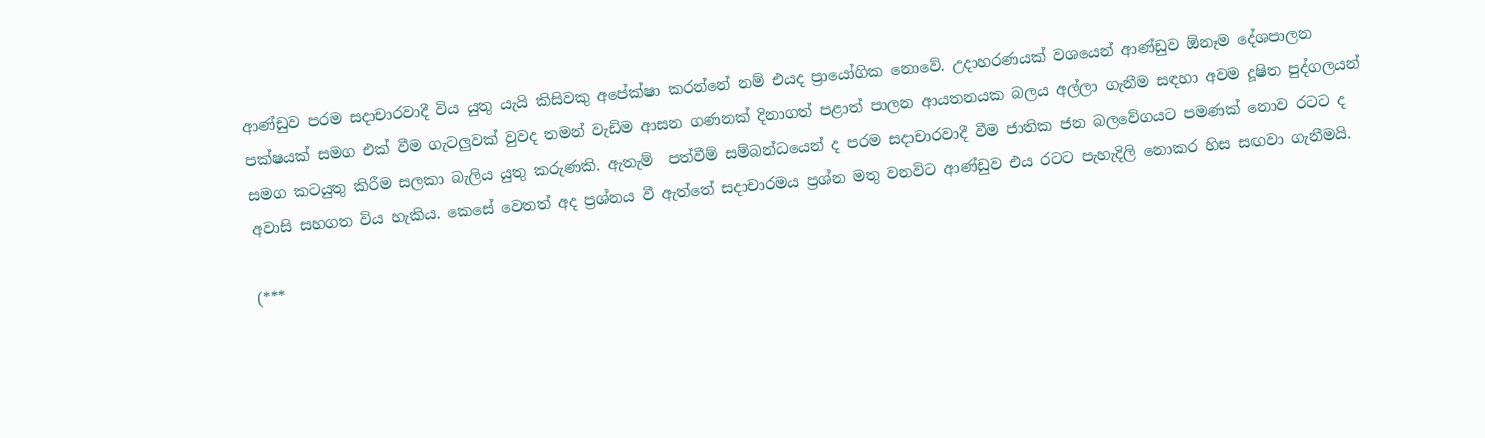ආණ්ඩුව පරම සදාචාරවාදී විය යුතු යැයි කිසිවකු අපේක්ෂා කරන්නේ නම් එයද ප්‍රායෝගික නොවේ. උදාහරණයක් වශයෙන් ආණ්ඩුව ඕනෑම දේශපාලන පක්ෂයක් සමග එක් වීම ගැටලුවක් වුවද තමන් වැඩිම ආසන ගණනක් දිනාගත් පළාත් පාලන ආයතනයක බලය අල්ලා ගැනීම සඳහා අවම දූෂිත පුද්ගලයන් සමග කටයුතු කිරීම සලකා බැලිය යුතු කරුණකි. ඇතැම්  පත්වීම් සම්බන්ධයෙන් ද පරම සදාචාරවාදී වීම ජාතික ජන බලවේගයට පමණක් නොව රටට ද අවාසි සහගත විය හැකිය. කෙසේ වෙතත් අද ප්‍රශ්නය වී ඇත්තේ සදාචාරමය ප්‍රශ්න මතු වනවිට ආණ්ඩුව එය රටට පැහැදිලි නොකර හිස සඟවා ගැනීමයි.

(***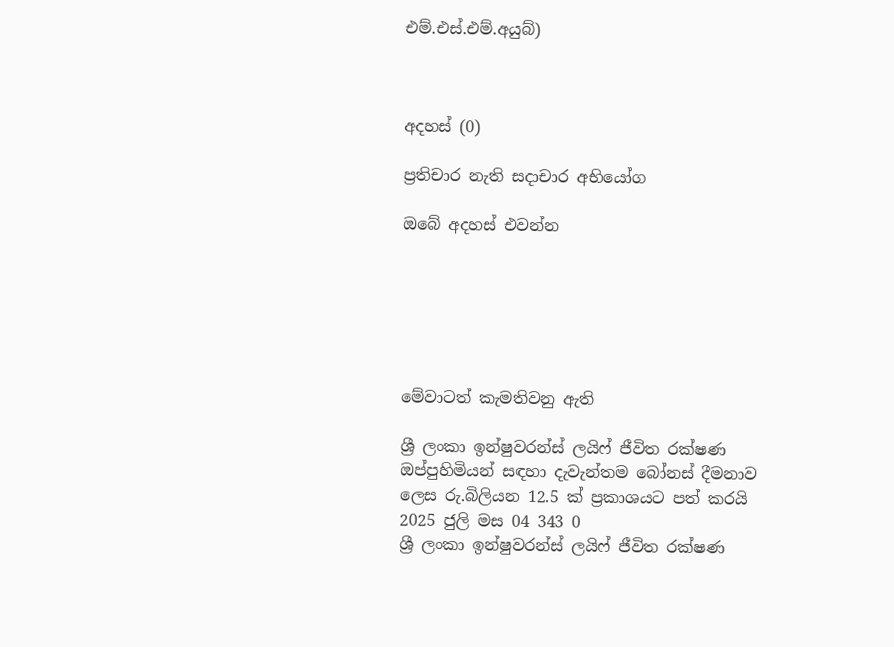එම්.එස්.එම්.අයුබ්)



අදහස් (0)

ප්‍රතිචාර නැති සදාචාර අභියෝග

ඔබේ අදහස් එවන්න






මේවාටත් කැමතිවනු ඇති

ශ්‍රී ලංකා ඉන්ෂුවරන්ස් ලයිෆ් ජීවිත රක්ෂණ ඔප්පුහිමියන් සඳහා දැවැන්තම බෝනස් දීමනාව ලෙස රු.බිලියන 12.5 ක් ප්‍රකාශයට පත් කරයි 2025 ජුලි මස 04 343 0
ශ්‍රී ලංකා ඉන්ෂුවරන්ස් ලයිෆ් ජීවිත රක්ෂණ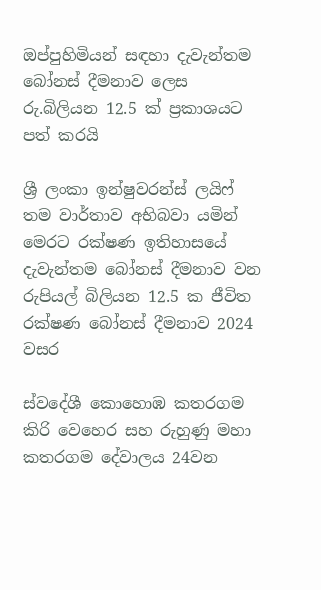ඔප්පුහිමියන් සඳහා දැවැන්තම බෝනස් දීමනාව ලෙස රු.බිලියන 12.5 ක් ප්‍රකාශයට පත් කරයි

ශ්‍රී ලංකා ඉන්ෂුවරන්ස් ලයිෆ් තම වාර්තාව අභිබවා යමින් මෙරට රක්ෂණ ඉතිහාසයේ දැවැන්තම බෝනස් දීමනාව වන රුපියල් බිලියන 12.5 ක ජීවිත රක්ෂණ බෝනස් දීමනාව 2024 වසර

ස්වදේශී කොහොඹ කතරගම කිරි වෙහෙර සහ රුහුණු මහා කතරගම දේවාලය 24වන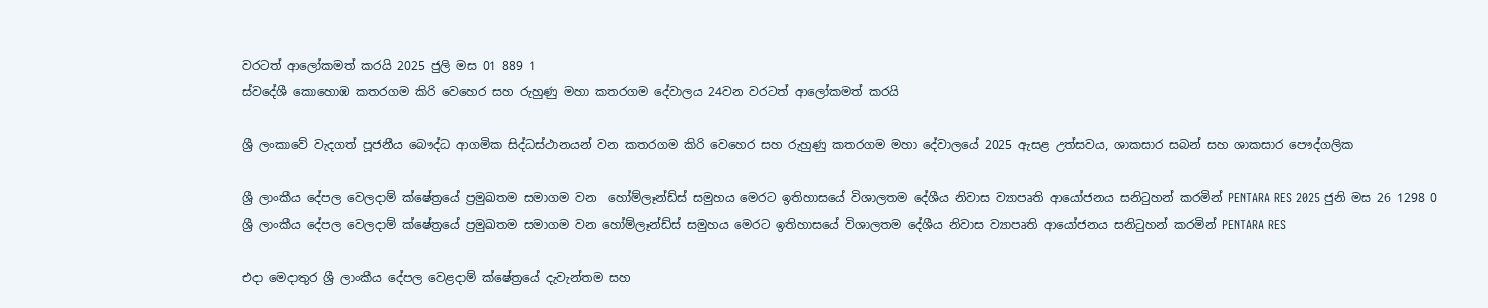වරටත් ආලෝකමත් කරයි 2025 ජුලි මස 01 889 1
ස්වදේශී කොහොඹ කතරගම කිරි වෙහෙර සහ රුහුණු මහා කතරගම දේවාලය 24වන වරටත් ආලෝකමත් කරයි

ශ්‍රී ලංකාවේ වැදගත් පූජනීය බෞද්ධ ආගමික සිද්ධස්ථානයන් වන කතරගම කිරි වෙහෙර සහ රුහුණු කතරගම මහා දේවාලයේ 2025 ඇසළ උත්සවය, ශාකසාර සබන් සහ ශාකසාර පෞද්ගලික

ශ්‍රී ලාංකීය දේපල වෙලදාම් ක්ෂේත්‍රයේ ප්‍රමුඛතම සමාගම වන  හෝම්ලෑන්ඩ්ස් සමුහය මෙරට ඉතිහාසයේ විශාලතම දේශීය නිවාස ව්‍යාපෘති ආයෝජනය සනිටුහන් කරමින් PENTARA RES 2025 ජුනි මස 26 1298 0
ශ්‍රී ලාංකීය දේපල වෙලදාම් ක්ෂේත්‍රයේ ප්‍රමුඛතම සමාගම වන හෝම්ලෑන්ඩ්ස් සමුහය මෙරට ඉතිහාසයේ විශාලතම දේශීය නිවාස ව්‍යාපෘති ආයෝජනය සනිටුහන් කරමින් PENTARA RES

එදා මෙදාතුර ශ්‍රී ලාංකීය දේපල වෙළදාම් ක්ෂේත්‍රයේ දැවැන්තම සහ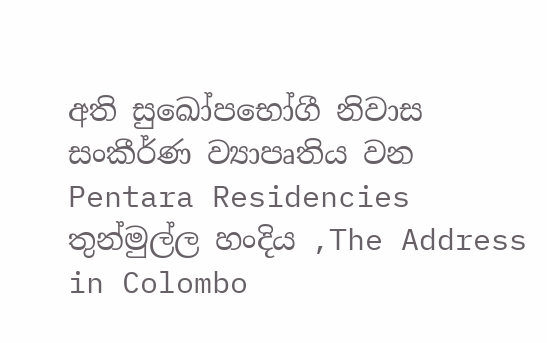අති සුඛෝපභෝගී නිවාස සංකීර්ණ ව්‍යාපෘතිය වන Pentara Residencies තුන්මුල්ල හංදිය ,The Address in Colombo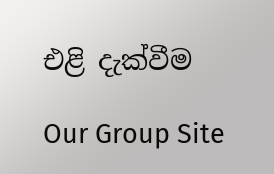එළි දැක්වීම

Our Group Site